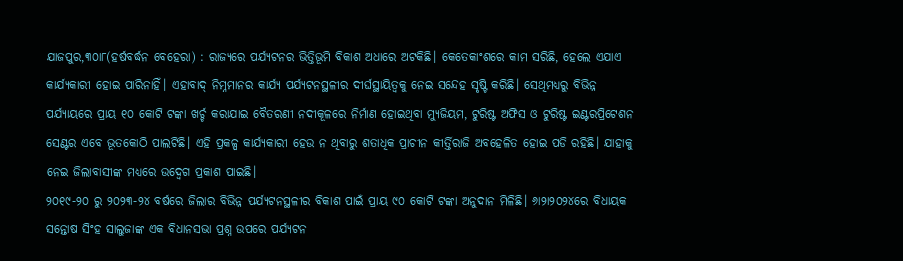ଯାଜପୁର,୩୦ା୮(ହର୍ଷବର୍ଦ୍ଧନ ବେହେରା) : ରାଜ୍ୟରେ ପର୍ଯ୍ୟଟନର ଭିତ୍ତିଭୂମି ବିକାଶ ଅଧାରେ ଅଟକିଛି। କେତେକାଂଶରେ କାମ ସରିଛି, ହେଲେ ଏଯାଏ କାର୍ଯ୍ୟକାରୀ ହୋଇ ପାରିନାହିଁ। ଏହାବାଦ୍ ନିମ୍ନମାନର କାର୍ଯ୍ୟ ପର୍ଯ୍ୟଟନସ୍ଥଳୀର ଦୀର୍ଘସ୍ଥାୟିତ୍ୱକୁ ନେଇ ସନ୍ଦେହ ସୃଷ୍ଟି କରିଛି। ସେଥିମଧ୍ୟରୁ ବିଭିନ୍ନ ପର୍ଯ୍ୟାୟରେ ପ୍ରାୟ ୧୦ କୋଟି ଟଙ୍କା ଖର୍ଚ୍ଚ କରାଯାଇ ବୈତରଣୀ ନଦୀକୂଳରେ ନିର୍ମାଣ ହୋଇଥିବା ମ୍ୟୁଜିୟମ, ଟୁରିଷ୍ଟ ଅଫିସ ଓ ଟୁରିଷ୍ଟ ଇଣ୍ଟରପ୍ରିଟେଶନ ସେଣ୍ଟର ଏବେ ଭୂତକୋଠି ପାଲଟିଛି। ଏହି ପ୍ରକଳ୍ପ କାର୍ଯ୍ୟକାରୀ ହେଉ ନ ଥିବାରୁ ଶତାଧିକ ପ୍ରାଚୀନ କୀର୍ତ୍ତିରାଜି ଅବହେଳିତ ହୋଇ ପଡି ରହିଛି। ଯାହାକୁ ନେଇ ଜିଲାବାସୀଙ୍କ ମଧ୍ୟରେ ଉଦ୍ବେଗ ପ୍ରକାଶ ପାଇଛି।
୨୦୧୯-୨୦ ରୁ ୨୦୨୩-୨୪ ବର୍ଷରେ ଜିଲାର ବିଭିନ୍ନ ପର୍ଯ୍ୟଟନସ୍ଥଳୀର ବିକାଶ ପାଇଁ ପ୍ରାୟ ୯୦ କୋଟି ଟଙ୍କା ଅନୁଦାନ ମିଳିଛି। ୬ା୨ା୨୦୨୪ରେ ବିଧାୟକ ସନ୍ତୋଷ ସିଂହ ସାଲୁଜାଙ୍କ ଏକ ବିଧାନସଭା ପ୍ରଶ୍ନ ଉପରେ ପର୍ଯ୍ୟଟନ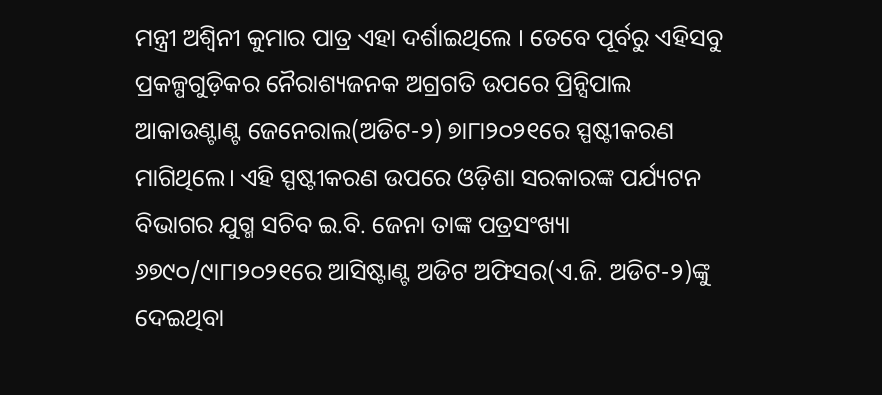ମନ୍ତ୍ରୀ ଅଶ୍ୱିନୀ କୁମାର ପାତ୍ର ଏହା ଦର୍ଶାଇଥିଲେ । ତେବେ ପୂର୍ବରୁ ଏହିସବୁ ପ୍ରକଳ୍ପଗୁଡ଼ିକର ନୈରାଶ୍ୟଜନକ ଅଗ୍ରଗତି ଉପରେ ପ୍ରିନ୍ସିପାଲ ଆକାଉଣ୍ଟାଣ୍ଟ ଜେନେରାଲ(ଅଡିଟ-୨) ୭ା୮ା୨୦୨୧ରେ ସ୍ପଷ୍ଟୀକରଣ ମାଗିଥିଲେ। ଏହି ସ୍ପଷ୍ଟୀକରଣ ଉପରେ ଓଡ଼ିଶା ସରକାରଙ୍କ ପର୍ଯ୍ୟଟନ ବିଭାଗର ଯୁଗ୍ମ ସଚିବ ଇ.ବି. ଜେନା ତାଙ୍କ ପତ୍ରସଂଖ୍ୟା ୬୭୯୦/୯ା୮ା୨୦୨୧ରେ ଆସିଷ୍ଟାଣ୍ଟ ଅଡିଟ ଅଫିସର(ଏ.ଜି. ଅଡିଟ-୨)ଙ୍କୁ ଦେଇଥିବା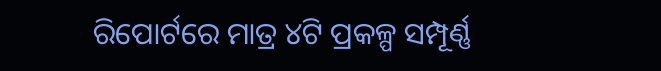ରିପୋର୍ଟରେ ମାତ୍ର ୪ଟି ପ୍ରକଳ୍ପ ସମ୍ପୂର୍ଣ୍ଣ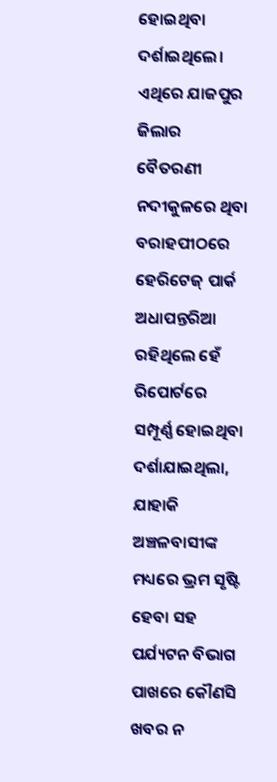ହୋଇଥିବା ଦର୍ଶାଇଥିଲେ। ଏଥିରେ ଯାଜପୁର ଜିଲାର ବୈତରଣୀ ନଦୀକୁଳରେ ଥିବା ବରାହପୀଠରେ ହେରିଟେଜ୍ ପାର୍କ ଅଧାପନ୍ତରିଆ ରହିଥିଲେ ହେଁ ରିପୋର୍ଟରେ ସମ୍ପୂର୍ଣ୍ଣ ହୋଇଥିବା ଦର୍ଶାଯାଇଥିଲା, ଯାହାକି ଅଞ୍ଚଳବାସୀଙ୍କ ମଧ୍ୟରେ ଭ୍ରମ ସୃଷ୍ଟି ହେବା ସହ ପର୍ଯ୍ୟଟନ ବିଭାଗ ପାଖରେ କୌଣସି ଖବର ନ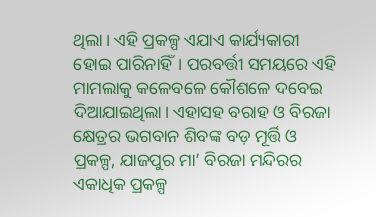ଥିଲା। ଏହି ପ୍ରକଳ୍ପ ଏଯାଏ କାର୍ଯ୍ୟକାରୀ ହୋଇ ପାରିନାହିଁ। ପରବର୍ତ୍ତୀ ସମୟରେ ଏହି ମାମଲାକୁ କଳେବଳେ କୌଶଳେ ଦବେଇ ଦିଆଯାଇଥିଲା। ଏହାସହ ବରାହ ଓ ବିରଜା କ୍ଷେତ୍ରର ଭଗବାନ ଶିବଙ୍କ ବଡ଼ ମୂର୍ତ୍ତି ଓ ପ୍ରକଳ୍ପ, ଯାଜପୁର ମା’ ବିରଜା ମନ୍ଦିରର ଏକାଧିକ ପ୍ରକଳ୍ପ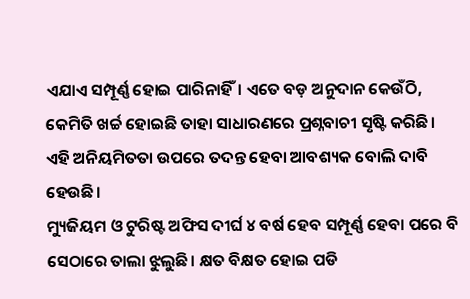ଏଯାଏ ସମ୍ପୂର୍ଣ୍ଣ ହୋଇ ପାରିନାହିଁ। ଏତେ ବଡ଼ ଅନୁଦାନ କେଉଁଠି, କେମିତି ଖର୍ଚ୍ଚ ହୋଇଛି ତାହା ସାଧାରଣରେ ପ୍ରଶ୍ନବାଚୀ ସୃଷ୍ଟି କରିଛି। ଏହି ଅନିୟମିତତା ଉପରେ ତଦନ୍ତ ହେବା ଆବଶ୍ୟକ ବୋଲି ଦାବି ହେଉଛି।
ମ୍ୟୁଜିୟମ ଓ ଟୁରିଷ୍ଟ ଅଫିସ ଦୀର୍ଘ ୪ ବର୍ଷ ହେବ ସମ୍ପୂର୍ଣ୍ଣ ହେବା ପରେ ବି ସେଠାରେ ତାଲା ଝୁଲୁଛି। କ୍ଷତ ବିକ୍ଷତ ହୋଇ ପଡି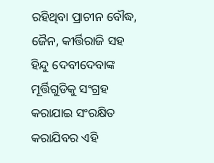ରହିଥିବା ପ୍ରାଚୀନ ବୌଦ୍ଧ, ଜୈନ, କୀର୍ତ୍ତିରାଜି ସହ ହିନ୍ଦୁ ଦେବୀଦେବାଙ୍କ ମୂର୍ତ୍ତିଗୁଡିକୁ ସଂଗ୍ରହ କରାଯାଇ ସଂରକ୍ଷିତ କରାଯିବର ଏହି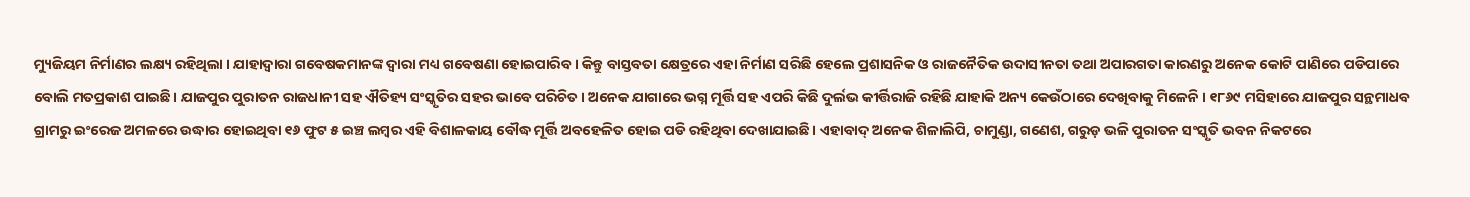ମ୍ୟୁଜିୟମ ନିର୍ମାଣର ଲକ୍ଷ୍ୟ ରହିଥିଲା । ଯାହାଦ୍ୱାରା ଗବେଷକମାନଙ୍କ ଦ୍ୱାରା ମଧ୍ୟ ଗବେଷଣା ହୋଇପାରିବ । କିନ୍ତୁ ବାସ୍ତବତା କ୍ଷେତ୍ରରେ ଏହା ନିର୍ମାଣ ସରିଛି ହେଲେ ପ୍ରଶାସନିକ ଓ ରାଜନୈତିକ ଉଦାସୀନତା ତଥା ଅପାରଗତା କାରଣରୁ ଅନେକ କୋଟି ପାଣିରେ ପଡିପାରେ ବୋଲି ମତପ୍ରକାଶ ପାଇଛି। ଯାଜପୁର ପୁରାତନ ରାଜଧାନୀ ସହ ଐତିହ୍ୟ ସଂସ୍କୃତିର ସହର ଭାବେ ପରିଚିତ। ଅନେକ ଯାଗାରେ ଭଗ୍ନ ମୂର୍ତ୍ତି ସହ ଏପରି କିଛି ଦୁର୍ଲଭ କୀର୍ତ୍ତିରାଜି ରହିଛି ଯାହାକି ଅନ୍ୟ କେଉଁଠାରେ ଦେଖିବାକୁ ମିଳେନି । ୧୮୬୯ ମସିହାରେ ଯାଜପୁର ସନ୍ଥମାଧବ ଗ୍ରାମରୁ ଇଂରେଜ ଅମଳରେ ଉଦ୍ଧାର ହୋଇଥିବା ୧୬ ଫୁଟ ୫ ଇଞ୍ଚ ଲମ୍ବର ଏହି ବିଶାଳକାୟ ବୌଦ୍ଧ ମୂର୍ତ୍ତି ଅବହେଳିତ ହୋଇ ପଡି ରହିଥିବା ଦେଖାଯାଇଛି। ଏହାବାଦ୍ ଅନେକ ଶିଳାଲିପି, ଚାମୁଣ୍ଡା, ଗଣେଶ, ଗରୁଡ଼ ଭଳି ପୁରାତନ ସଂସ୍କୃତି ଭବନ ନିକଟରେ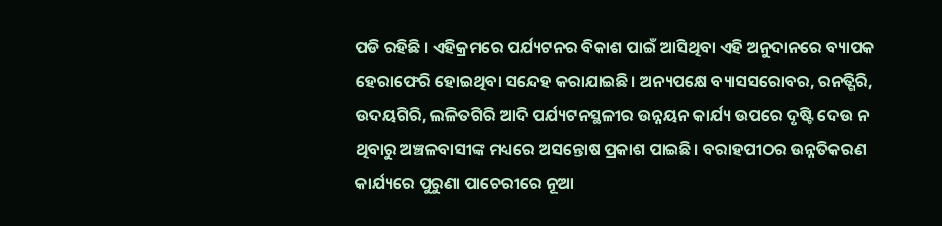ପଡି ରହିଛି । ଏହିକ୍ରମରେ ପର୍ଯ୍ୟଟନର ବିକାଶ ପାଇଁ ଆସିଥିବା ଏହି ଅନୁଦାନରେ ବ୍ୟାପକ ହେରାଫେରି ହୋଇଥିବା ସନ୍ଦେହ କରାଯାଇଛି। ଅନ୍ୟପକ୍ଷେ ବ୍ୟାସସରୋବର, ରନତ୍ଗିରି, ଉଦୟଗିରି, ଲଳିତଗିରି ଆଦି ପର୍ଯ୍ୟଟନସ୍ଥଳୀର ଉନ୍ନୟନ କାର୍ଯ୍ୟ ଉପରେ ଦୃଷ୍ଟି ଦେଉ ନ ଥିବାରୁ ଅଞ୍ଚଳବାସୀଙ୍କ ମଧ୍ୟରେ ଅସନ୍ତୋଷ ପ୍ରକାଶ ପାଇଛି। ବରାହପୀଠର ଉନ୍ନତିକରଣ କାର୍ଯ୍ୟରେ ପୁରୁଣା ପାଚେରୀରେ ନୂଆ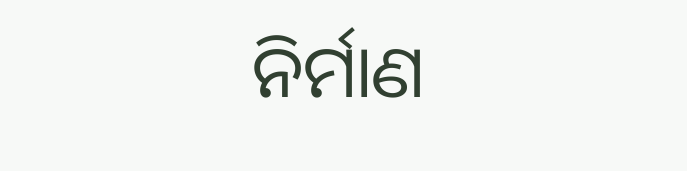ନିର୍ମାଣ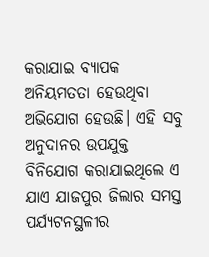କରାଯାଇ ବ୍ୟାପକ ଅନିୟମତତା ହେଉଥିବା ଅଭିଯୋଗ ହେଉଛି। ଏହି ସବୁ ଅନୁଦାନର ଉପଯୁକ୍ତ ବିନିଯୋଗ କରାଯାଇଥିଲେ ଏ ଯାଏ ଯାଜପୁର ଜିଲାର ସମସ୍ତ ପର୍ଯ୍ୟଟନସ୍ଥଳୀର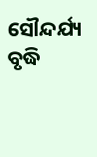ସୌନ୍ଦର୍ଯ୍ୟ ବୃଦ୍ଧି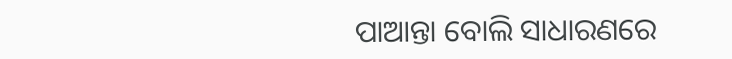ପାଆନ୍ତା ବୋଲି ସାଧାରଣରେ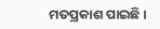ମତପ୍ରକାଶ ପାଇଛି।